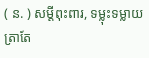( ន. ) សម្ដីពុះពារ, ទម្លុះទម្លាយ ត្រាតែ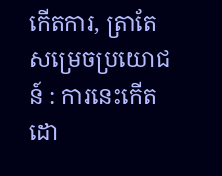កើតការ, ត្រាតែសម្រេចប្រយោជន៍ : ការនេះកើតដោ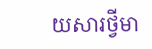យសារថ្វីមា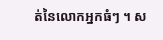ត់នៃលោកអ្នកធំៗ ។ ស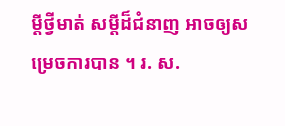ម្ដីថ្វីមាត់ សម្ដីដ៏ជំនាញ អាចឲ្យសម្រេចការបាន ។ រ. ស.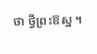ថា ថ្វីព្រះឱស្ឋ ។